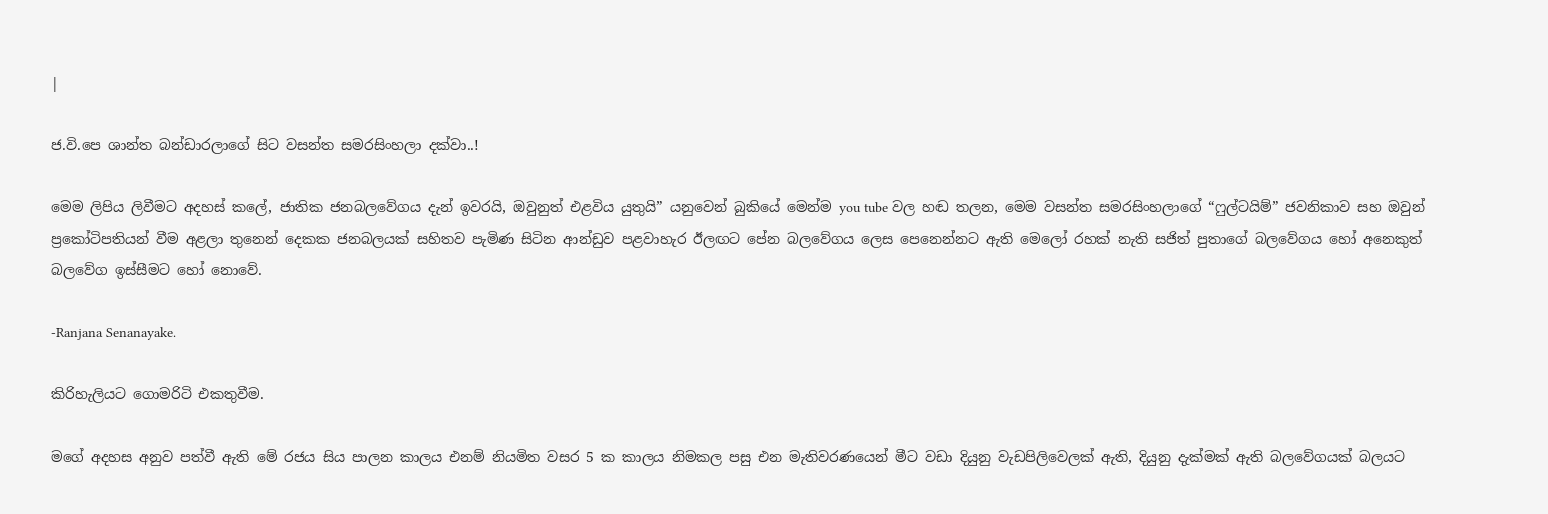|

ජ.වි.පෙ ශාන්ත බන්ඩාරලාගේ සිට වසන්ත සමරසිංහලා දක්වා..!

මෙම ලිපිය ලිවීමට අදහස් කලේ, ජාතික ජනබලවේගය දැන් ඉවරයි, ඔවුනුත් එළවිය යුතුයි” යනුවෙන් බුකියේ මෙන්ම you tube වල හඬ තලන, මෙම වසන්ත සමරසිංහලාගේ “ෆුල්ටයිම්” ජවනිකාව සහ ඔවුන් ප්‍රකෝටිපතියන් වීම අළලා තුනෙන් දෙකක ජනබලයක් සහිතව පැමිණ සිටින ආන්ඩුව පළවාහැර ඊලඟට පේන බලවේගය ලෙස පෙනෙන්නට ඇති මෙලෝ රහක් නැති සජිත් පුතාගේ බලවේගය හෝ අනෙකුත් බලවේග ඉස්සීමට හෝ නොවේ.

-Ranjana Senanayake.

කිරිහැලියට ගොමරිටි එකතුවීම.

මගේ අදහස අනුව පත්වී ඇති මේ රජය සිය පාලන කාලය එනම් නියමිත වසර 5 ක කාලය නිමකල පසු එන මැතිවරණයෙන් මීට වඩා දියුනු වැඩපිලිවෙලක් ඇති, දියුනු දැක්මක් ඇති බලවේගයක් බලයට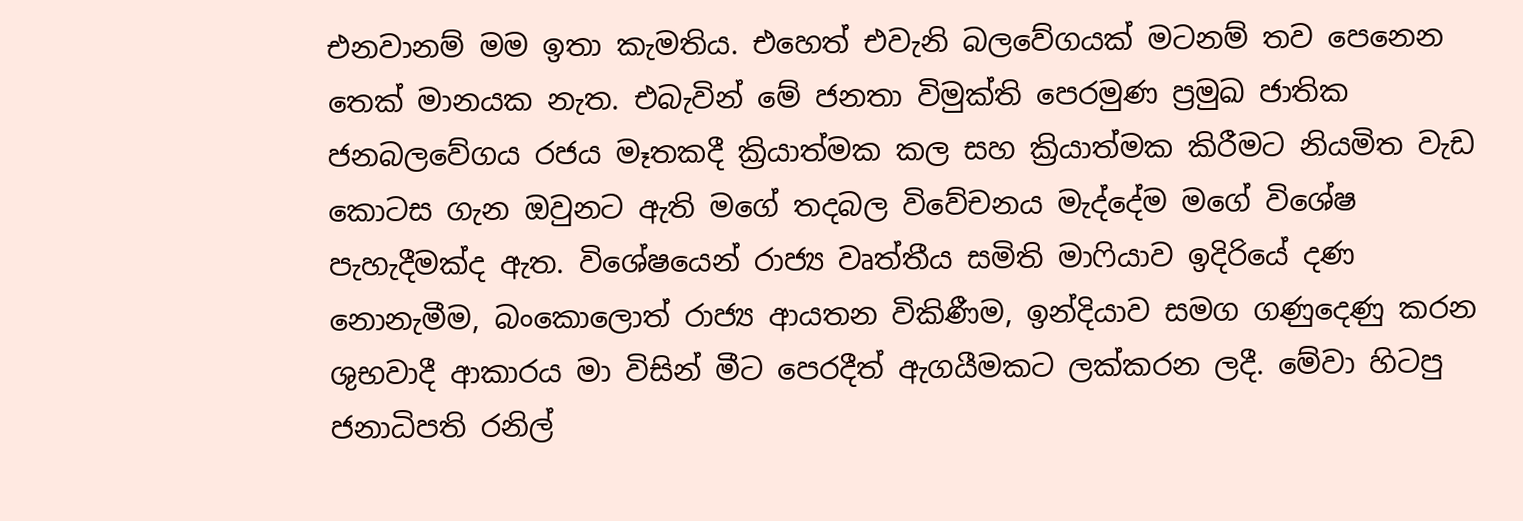එනවානම් මම ඉතා කැමතිය. එහෙත් එවැනි බලවේගයක් මටනම් තව පෙනෙන තෙක් මානයක නැත. එබැවින් මේ ජනතා විමුක්ති පෙරමුණ ප්‍රමුඛ ජාතික ජනබලවේගය රජය මෑතකදී ක්‍රියාත්මක කල සහ ක්‍රියාත්මක කිරීමට නියමිත වැඩ කොටස ගැන ඔවුනට ඇති මගේ තදබල විවේචනය මැද්දේම මගේ විශේෂ පැහැදීමක්ද ඇත. විශේෂයෙන් රාජ්‍ය වෘත්තීය සමිති මාෆියාව ඉදිරියේ දණ නොනැමීම, බංකොලොත් රාජ්‍ය ආයතන විකිණීම, ඉන්දියාව සමග ගණුදෙණු කරන ශුභවාදී ආකාරය මා විසින් මීට පෙරදීත් ඇගයීමකට ලක්කරන ලදී. මේවා හිටපු ජනාධිපති රනිල්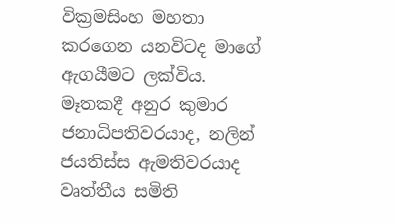වික්‍රමසිංහ මහතා කරගෙන යනවිටද මාගේ ඇගයීමට ලක්විය. මෑතකදී අනුර කුමාර ජනාධිපතිවරයාද, නලින් ජයතිස්ස ඇමතිවරයාද වෘත්තීය සමිති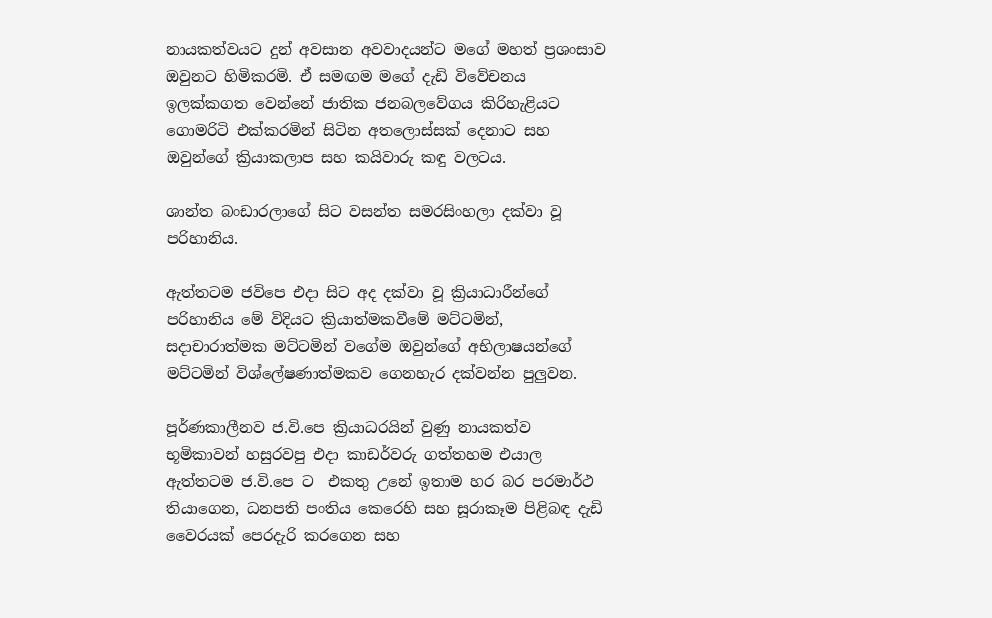නායකත්වයට දුන් අවසාන අවවාදයන්ට මගේ මහත් ප්‍රශංසාව ඔවුනට හිමිකරමි. ඒ සමඟම මගේ දැඩි විවේචනය ඉලක්කගත වෙන්නේ ජාතික ජනබලවේගය කිරිහැළියට ගොමරිටි එක්කරමින් සිටින අතලොස්සක් දෙනාට සහ ඔවුන්ගේ ක්‍රියාකලාප සහ කයිවාරු කඳු වලටය.

ශාන්ත බංඩාරලාගේ සිට වසන්ත සමරසිංහලා දක්වා වූ පරිහානිය.

ඇත්තටම ජවිපෙ එදා සිට අද දක්වා වූ ක්‍රියාධාරීන්ගේ පරිහානිය මේ විදියට ක්‍රියාත්මකවීමේ මට්ටමින්, සදාචාරාත්මක මට්ටමින් වගේම ඔවුන්ගේ අභිලාෂයන්ගේ මට්ටමින් විශ්ලේෂණාත්මකව ගෙනහැර දක්වන්න පුලුවන.

පූර්ණකාලීනව ජ.වි.පෙ ක්‍රියාධරයින් වුණු නායකත්ව භූමිකාවන් හසුරවපු එදා කාඩර්වරු ගත්තහම එයාල ඇත්තටම ජ.වි.පෙ ට  එකතු උනේ ඉතාම හර බර පරමාර්ථ තියාගෙන, ධනපති පංතිය කෙරෙහි සහ සූරාකෑම පිළිබඳ දැඩි වෛරයක් පෙරදැරි කරගෙන සහ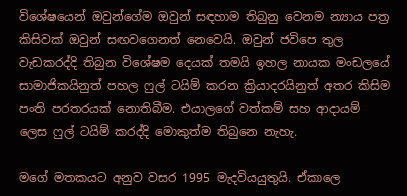විශේෂයෙන් ඔවුන්ගේම ඔවුන් සඳහාම තිබුනු වෙනම න්‍යාය පත්‍ර කිසිවක් ඔවුන් සඟවගෙනත් නෙවෙයි. ඔවුන් ජවිපෙ තුල වැඩකරද්දි තිබුන විශේෂම දෙයක් තමයි ඉහල නායක මංඩලයේ සාමාජිකයිනුත් පහල ෆුල් ටයිම් කරන ක්‍රියාදරයිනුත් අතර කිසිම පංති පරතරයක් නොතිබීම. එයාලගේ වත්කම් සහ ආදායම් ලෙස ෆුල් ටයිම් කරද්දි මොකුත්ම තිබුනෙ නැහැ.

මගේ මතකයට අනුව වසර 1995 මැදවියයුතුයි. ඒකාලෙ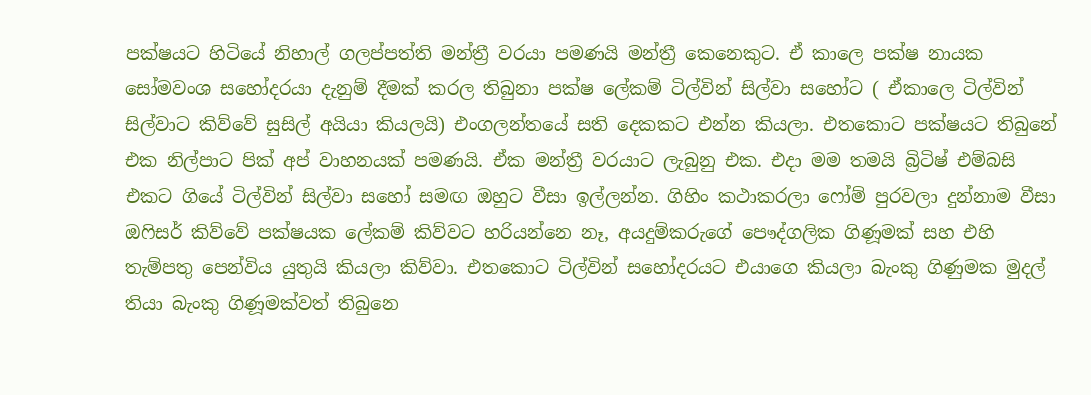පක්ෂයට හිටියේ නිහාල් ගලප්පත්ති මන්ත්‍රී වරයා පමණයි මන්ත්‍රී කෙනෙකුට. ඒ කාලෙ පක්ෂ නායක සෝමවංශ සහෝදරයා දැනුම් දීමක් කරල තිබුනා පක්ෂ ලේකම් ටිල්වින් සිල්වා සහෝට ( ඒකාලෙ ටිල්වින් සිල්වාට කිව්වේ සුසිල් අයියා කියලයි) එංගලන්තයේ සති දෙකකට එන්න කියලා. එතකොට පක්ෂයට තිබුනේ එක නිල්පාට පික් අප් වාහනයක් පමණයි. ඒක මන්ත්‍රී වරයාට ලැබුනු එක. එදා මම තමයි බ්‍රිටිෂ් එම්බසි එකට ගියේ ටිල්වින් සිල්වා සහෝ සමඟ ඔහුට වීසා ඉල්ලන්න. ගිහිං කථාකරලා ෆෝම් පුරවලා දුන්නාම වීසා ඔෆිසර් කිව්වේ පක්ෂයක ලේකම් කිව්වට හරියන්නෙ නෑ, අයදුම්කරුගේ පෞද්ගලික ගිණූමක් සහ එහි තැම්පතු පෙන්විය යුතුයි කියලා කිව්වා. එතකොට ටිල්වින් සහෝදරයට එයාගෙ කියලා බැංකු ගිණුමක මුදල් තියා බැංකු ගිණූමක්වත් තිබුනෙ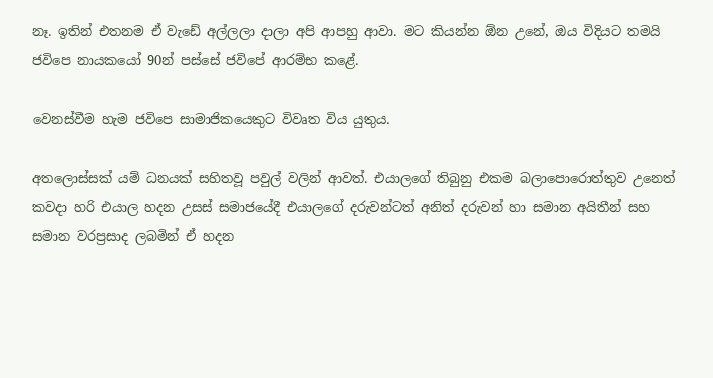නෑ. ඉතින් එතනම ඒ වැඩේ අල්ලලා දාලා අපි ආපහු ආවා. මට කියන්න ඕන උනේ, ඔය විදියට තමයි ජවිපෙ නායකයෝ 90න් පස්සේ ජවිපේ ආරම්භ කළේ.

වෙනස්වීම හැම ජවිපෙ සාමාජිකයෙකුට විවෘත විය යුතුය.

අතලොස්සක් යම් ධනයක් සහිතවූ පවුල් වලින් ආවත්. එයාලගේ තිබුනු එකම බලාපොරොත්තුව උනෙත් කවදා හරි එයාල හදන උසස් සමාජයේදී එයාලගේ දරුවන්ටත් අනිත් දරුවන් හා සමාන අයිතීන් සහ සමාන වරප්‍රසාද ලබමින් ඒ හදන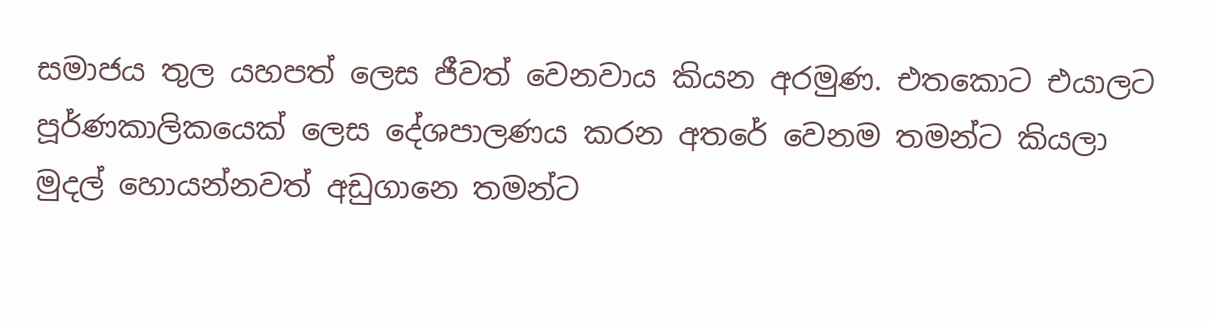සමාජය තුල යහපත් ලෙස ජීවත් වෙනවාය කියන අරමුණ. එතකොට එයාලට පූර්ණකාලිකයෙක් ලෙස දේශපාලණය කරන අතරේ වෙනම තමන්ට කියලා මුදල් හොයන්නවත් අඩුගානෙ තමන්ට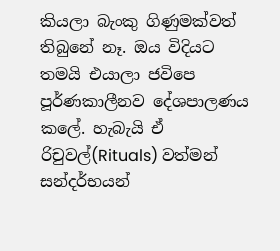කියලා බැංකු ගිණුමක්වත් තිබුනේ නෑ. ඔය විදියට තමයි එයාලා ජවිපෙ පූර්ණකාලීනව දේශපාලණය කලේ. හැබැයි ඒ රිචුවල්(Rituals) වත්මන් සන්දර්භයන්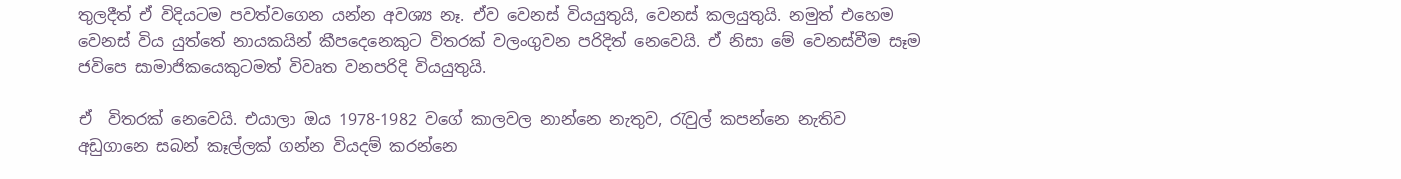තුලදීත් ඒ විදියටම පවත්වගෙන යන්න අවශ්‍ය නෑ. ඒව වෙනස් වියයුතුයි, වෙනස් කලයුතුයි. නමුත් එහෙම වෙනස් විය යුත්තේ නායකයින් කීපදෙනෙකුට විතරක් වලංගුවන පරිදිත් නෙවෙයි. ඒ නිසා මේ වෙනස්වීම සෑම ජවිපෙ සාමාජිකයෙකුටමත් විවෘත වනපරිදි වියයුතුයි.

ඒ  විතරක් නෙවෙයි. එයාලා ඔය 1978-1982 වගේ කාලවල නාන්නෙ නැතුව, රැවුල් කපන්නෙ නැතිව අඩුගානෙ සබන් කෑල්ලක් ගන්න වියදම් කරන්නෙ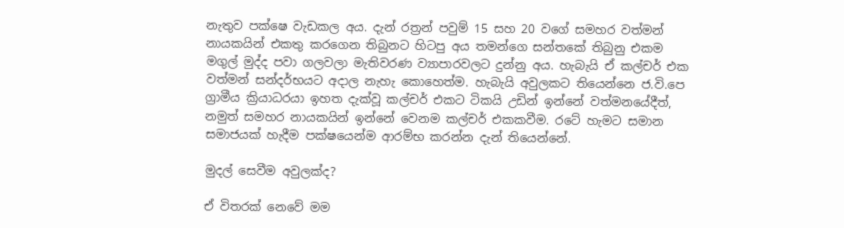නැතුව පක්ෂෙ වැඩකල අය. දැන් රත්‍රන් පවුම් 15 සහ 20 වගේ සමහර වත්මන් නායකයින් එකතු කරගෙන තිබුනට හිටපු අය තමන්ගෙ සන්තකේ තිබුනු එකම මගුල් මුද්ද පවා ගලවලා මැතිවරණ ව්‍යාපාරවලට දුන්නු අය. හැබැයි ඒ කල්චර් එක වත්මන් සන්දර්භයට අදාල නැහැ කොහෙත්ම. හැබැයි අවුලකට තියෙන්නෙ ජ.වි.පෙ ග්‍රාමීය ක්‍රියාධරයා ඉහත දැක්වූ කල්චර් එකට ටිකයි උඩින් ඉන්නේ වත්මනයේදීත්, නමුත් සමහර නායකයින් ඉන්නේ වෙනම කල්චර් එකකවීම. රටේ හැමට සමාන සමාජයක් හැදීම පක්ෂයෙන්ම ආරම්භ කරන්න දැන් තියෙන්නේ.

මුදල් සෙවීම අවුලක්ද?

ඒ විතරක් නෙවේ මම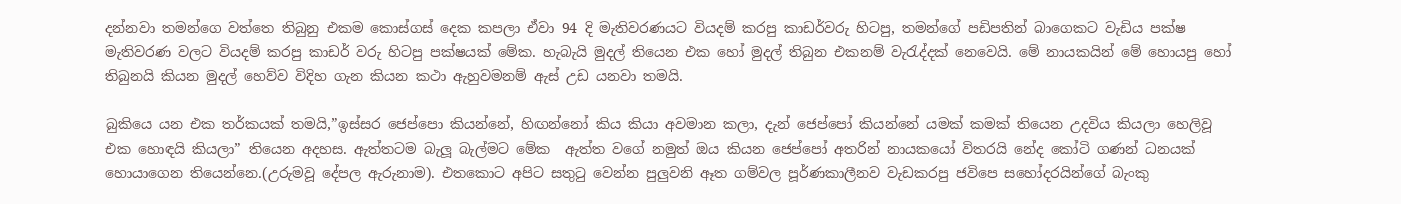දන්නවා තමන්ගෙ වත්තෙ තිබුනු එකම කොස්ගස් දෙක කපලා ඒවා 94 දි මැතිවරණයට වියදම් කරපු කාඩර්වරු හිටපු, තමන්ගේ පඩිපතින් බාගෙකට වැඩිය පක්ෂ මැතිවරණ වලට වියදම් කරපු කාඩර් වරු හිටපු පක්ෂයක් මේක. හැබැයි මුදල් තියෙන එක හෝ මුදල් තිබුන එකනම් වැරැද්දක් නෙවෙයි. මේ නායකයින් මේ හොයපු හෝ තිබුනයි කියන මුදල් හෙව්ව විදිහ ගැන කියන කථා ඇහුවමනම් ඇස් උඩ යනවා තමයි.

බුකියෙ යන එක තර්කයක් තමයි,”ඉස්සර ජෙප්පො කියන්නේ, හිඟන්නෝ කිය කියා අවමාන කලා, දැන් ජෙප්පෝ කියන්නේ යමක් කමක් තියෙන උදවිය කියලා හෙලිවූ එක හොඳයි කියලා” තියෙන අදහස. ඇත්තටම බැලූ බැල්මට මේක  ඇත්ත වගේ නමුත් ඔය කියන ජෙප්පෝ අතරින් නායකයෝ විතරයි නේද කෝටි ගණන් ධනයක් හොයාගෙන තියෙන්නෙ.(උරුමවූ දේපල ඇරුනාම). එතකොට අපිට සතුටු වෙන්න පුලුවනි ඈත ගම්වල පූර්ණකාලීනව වැඩකරපු ජවිපෙ සහෝදරයින්ගේ බැංකු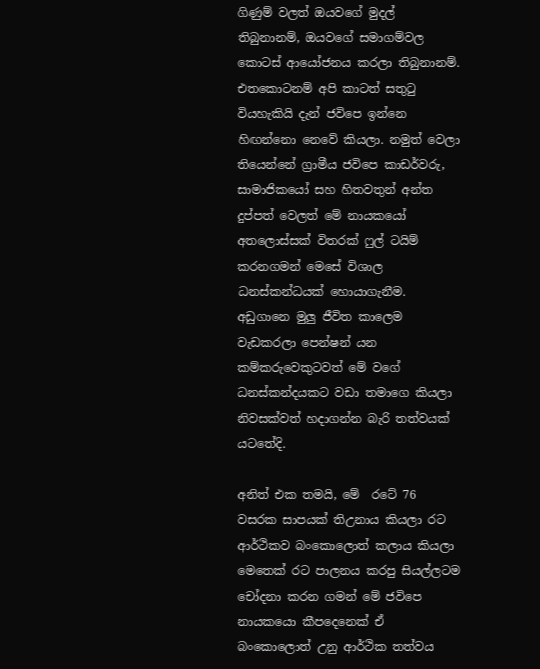ගිණුම් වලත් ඔයවගේ මුදල් තිබුනානම්, ඔයවගේ සමාගම්වල කොටස් ආයෝජනය කරලා තිබුනානම්. එතකොටනම් අපි කාටත් සතුටු වියහැකියි දැන් ජවිපෙ ඉන්නෙ හිඟන්නො නෙවේ කියලා. නමුත් වෙලා තියෙන්නේ ග්‍රාමීය ජවිපෙ කාඩර්වරු, සාමාජිකයෝ සහ හිතවතුන් අන්ත දුප්පත් වෙලත් මේ නායකයෝ අතලොස්සක් විතරක් ෆුල් ටයිම් කරනගමන් මෙසේ විශාල ධනස්කන්ධයක් හොයාගැනීම. අඩුගානෙ මුලු ජීවිත කාලෙම වැඩකරලා පෙන්ෂන් යන කම්කරුවෙකුටවත් මේ වගේ ධනස්කන්දයකට වඩා තමාගෙ කියලා නිවසක්වත් හදාගන්න බැරි තත්වයක් යටතේදි.

අනිත් එක තමයි, මේ  රටේ 76 වසරක සාපයක් තිඋනාය කියලා රට ආර්ථිකව බංකොලොත් කලාය කියලා මෙතෙක් රට පාලනය කරපු සි‍යල්ලටම චෝදනා කරන ගමන් මේ ජවිපෙ නායකයො කීපදෙනෙක් ඒ බංකොලොත් උනු ආර්ථික තත්වය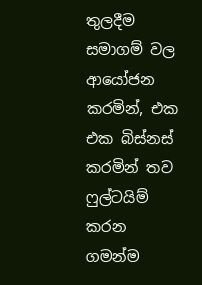තුලදීම සමාගම් වල ආයෝජන කරමින්, එක එක බිස්නස් කරමින් තව ෆුල්ටයිම් කරන ගමන්ම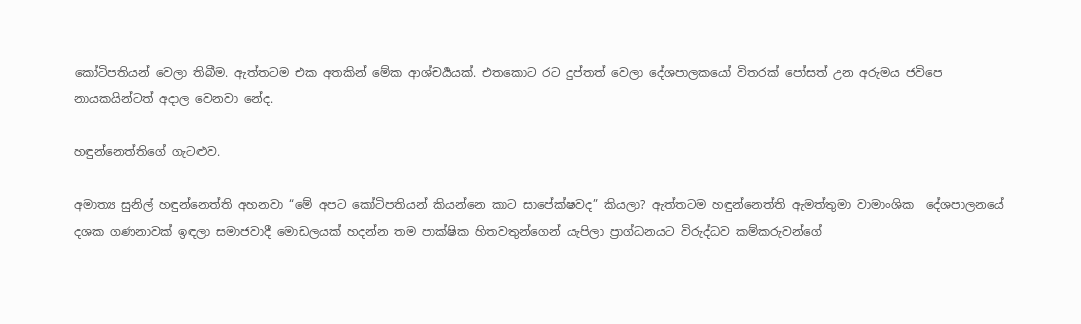කෝටිපතියන් වෙලා තිබීම. ඇත්තටම එක අතකින් මේක ආශ්චර්‍යයක්. එතකොට රට දුප්තත් වෙලා දේශපාලකයෝ විතරක් පෝසත් උන අරුමය ජවිපෙ නායකයින්ටත් අදාල වෙනවා නේද.

හඳුන්නෙත්තිගේ ගැටළුව.

අමාත්‍ය සුනිල් හඳුන්නෙත්ති අහනවා “මේ අපට කෝටිපතියන් කියන්නෙ කාට සාපේක්ෂවද” කියලා? ඇත්තටම හඳුන්නෙත්ති ඇමත්තුමා වාමාංශික  දේශපාලනයේ දශක ගණනාවක් ඉඳලා සමාජවාදී මොඩලයක් හදන්න තම පාක්ෂික හිතවතුන්ගෙන් යැපිලා ප්‍රාග්ධනයට විරුද්ධව කම්කරුවන්ගේ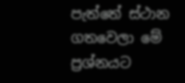පැත්තේ ස්ථාන ගතවෙලා මේ ප්‍රශ්නයට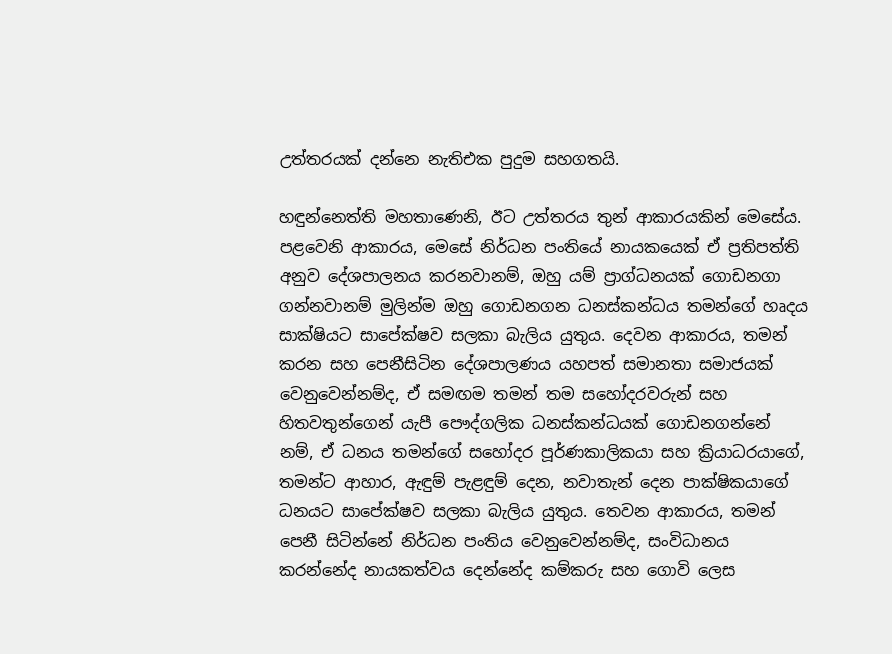උත්තරයක් දන්නෙ නැතිඑක පුදුම සහගතයි.

හඳුන්නෙත්ති මහතාණෙනි, ඊට උත්තරය තුන් ආකාරයකින් මෙසේය.  පළවෙනි ආකාරය, මෙසේ නිර්ධන පංතියේ නායකයෙක් ඒ ප්‍රතිපත්ති අනුව දේශපාලනය කරනවානම්, ඔහු යම් ප්‍රාග්ධනයක් ගොඩනගා ගන්නවානම් මුලින්ම ඔහු ගොඩනගන ධනස්කන්ධය තමන්ගේ හෘදය සාක්ෂියට සාපේක්ෂව සලකා බැලිය යුතුය. දෙවන ආකාරය, තමන් කරන සහ පෙනීසිටින දේශපාලණය යහපත් සමානතා සමාජයක් වෙනුවෙන්නම්ද, ඒ සමඟම තමන් තම සහෝදරවරුන් සහ හිතවතුන්ගෙන් යැපී පෞද්ගලික ධනස්කන්ධයක් ගොඩනගන්නේ නම්, ඒ ධනය තමන්ගේ සහෝදර පූර්ණකාලිකයා සහ ක්‍රියාධරයාගේ, තමන්ට ආහාර, ඇඳුම් පැළඳුම් දෙන, නවාතැන් දෙන පාක්ෂිකයාගේ ධනයට සාපේක්ෂව සලකා බැලිය යුතුය. තෙවන ආකාරය, තමන් පෙනී සිටින්නේ නිර්ධන පංතිය වෙනුවෙන්නම්ද, සංවිධානය කරන්නේද නායකත්වය දෙන්නේද කම්කරු සහ ගොවි ලෙස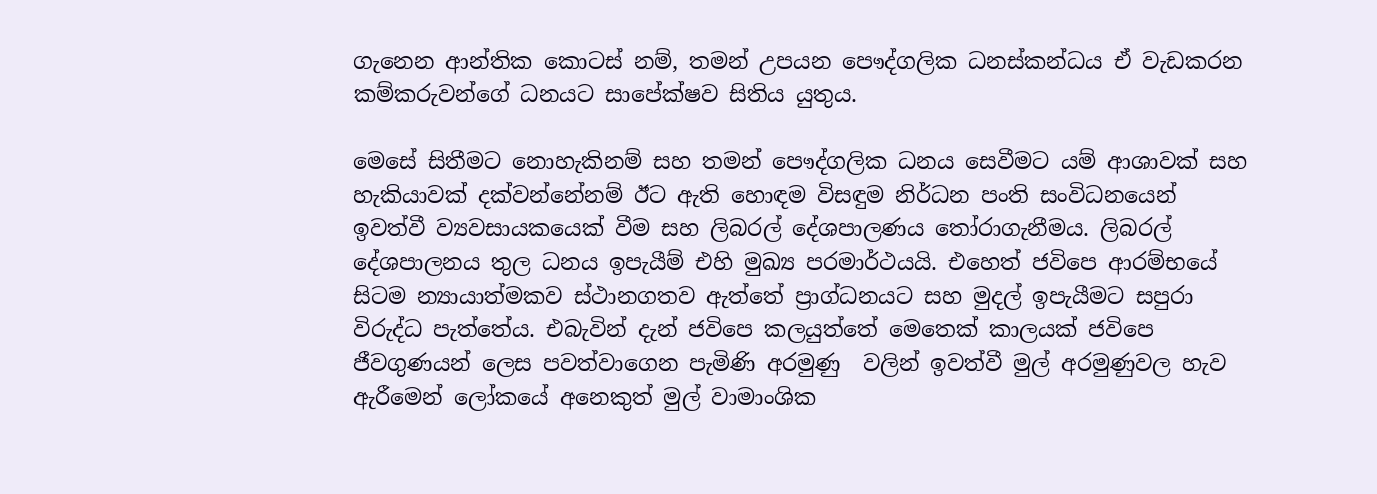ගැනෙන ආන්තික කොටස් නම්, තමන් උපයන පෞද්ගලික ධනස්කන්ධය ඒ වැඩකරන කම්කරුවන්ගේ ධනයට සාපේක්ෂව සිතිය යුතුය.

මෙසේ සිතීමට නොහැකිනම් සහ තමන් පෞද්ගලික ධනය සෙවීමට යම් ආශාවක් සහ හැකියාවක් දක්වන්නේනම් ඊට ඇති හොඳම විසඳුම නිර්ධන පංති සංවිධනයෙන් ඉවත්වී ව්‍යවසායකයෙක් වීම සහ ලිබරල් දේශපාලණය තෝරාගැනීමය. ලිබරල් දේශපාලනය තුල ධනය ඉපැයීම් එහි මුඛ්‍ය පරමාර්ථයයි. එහෙත් ජවිපෙ ආරම්භයේ සිටම න්‍යායාත්මකව ස්ථානගතව ඇත්තේ ප්‍රාග්ධනයට සහ මුදල් ඉපැයීමට සපුරා විරුද්ධ පැත්තේය. එබැවින් දැන් ජවිපෙ කලයුත්තේ මෙතෙක් කාලයක් ජවිපෙ ජීවගුණයන් ලෙස පවත්වාගෙන පැමිණි අරමුණු  වලින් ඉවත්වී මුල් අරමුණුවල හැව ඇරීමෙන් ලෝකයේ අනෙකුත් මුල් වාමාංශික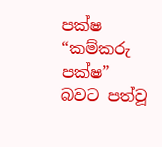පක්ෂ “කම්කරු පක්ෂ” බවට පත්වූ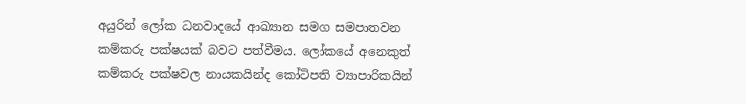අයුරින් ලෝක ධනවාදයේ ආඛ්‍යාන සමග සමපාතවන කම්කරු පක්ෂයක් බවට පත්වීමය. ලෝකයේ අනෙකුත් කම්කරු පක්ෂවල නායකයින්ද කෝටිපති ව්‍යාපාරිකයින්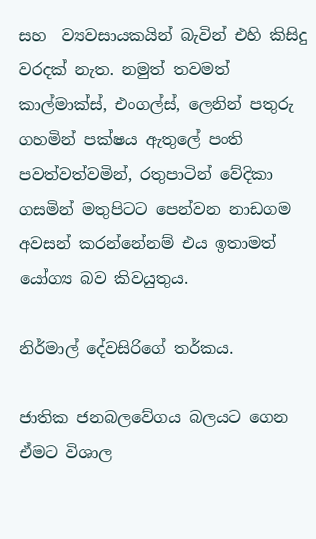සහ  ව්‍යවසායකයින් බැවින් එහි කිසිදු වරදක් නැත. නමුත් තවමත් කාල්මාක්ස්, එංගල්ස්, ලෙනින් පතුරු ගහමින් පක්ෂය ඇතුලේ පංති පවත්වත්වමින්, රතුපාටින් වේදිකා ගසමින් මතුපිටට පෙන්වන නාඩගම අවසන් කරන්නේනම් එය ඉතාමත් යෝග්‍ය බව කිවයුතුය.

නිර්මාල් දේවසිරිගේ තර්කය.

ජාතික ජනබලවේගය බලයට ගෙන ඒමට විශාල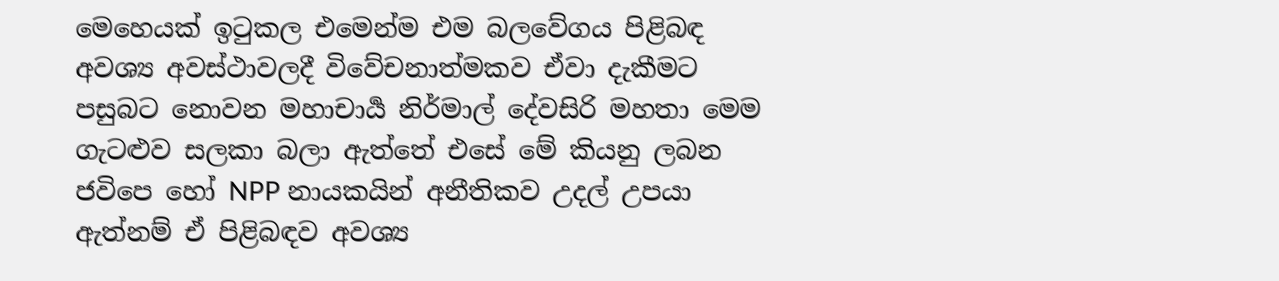මෙහෙයක් ඉටුකල එමෙන්ම එම බලවේගය පිළිබඳ අවශ්‍ය අවස්ථාවලදී විවේචනාත්මකව ඒවා දැකීමට පසුබට නොවන මහාචාර්‍ය නිර්මාල් දේවසිරි මහතා මෙම ගැටළුව සලකා බලා ඇත්තේ එසේ මේ කියනු ලබන ජවිපෙ හෝ NPP නායකයින් අනීතිකව උදල් උපයා ඇත්නම් ඒ පිළිබඳව අවශ්‍ය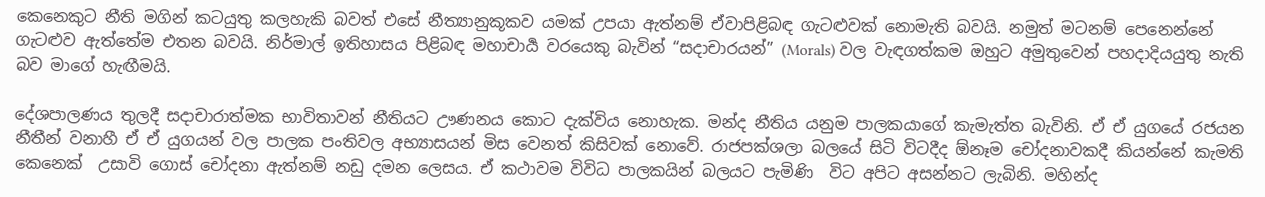කෙනෙකුට නීති මගින් කටයුතු කලහැකි බවත් එසේ නීත්‍යානුකූකව යමක් උපයා ඇත්නම් ඒවාපිළිබඳ ගැටළුවක් නොමැති බවයි. නමුත් මටනම් පෙනෙන්නේ ගැටළුව ඇත්තේම එතන බවයි. නිර්මාල් ඉතිහාසය පිළිබඳ මහාචාර්‍ය වරයෙකු බැවින් “සදාචාරයන්” (Morals) වල වැඳගත්කම ඔහුට අමුතුවෙන් පහදාදියයුතු නැති බව මාගේ හැඟීමයි.

දේශපාලණය තුලදී සදාචාරාත්මක භාවිතාවන් නීතියට ඌණනය කොට දැක්විය නොහැක. මන්ද නීතිය යනුම පාලකයාගේ කැමැත්ත බැවිනි. ඒ ඒ යුගයේ රජයන නීතීන් වනාහී ඒ ඒ යුගයන් වල පාලක පංතිවල අභ්‍යාසයන්‍ මිස වෙනත් කිසිවක් නොවේ. රාජපක්ශලා බලයේ සිටි විටදීද ඕනෑම චෝදනාවකදී කියන්නේ කැමති කෙනෙක්  උසාවි ගොස් චෝදනා ඇත්නම් නඩු දමන ලෙසය. ඒ කථාවම විවිධ පාලකයින් බලයට පැමිණි  විට අපිට අසන්නට ලැබිනි. මහින්ද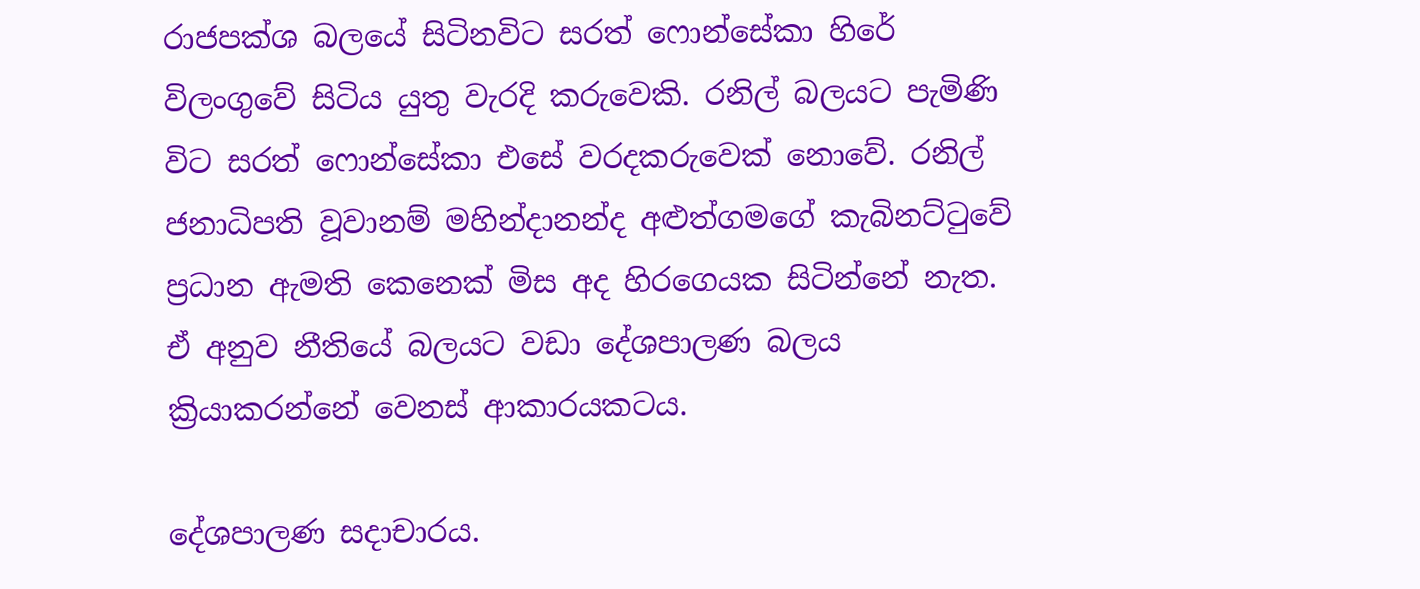රාජපක්ශ බලයේ සිටිනවිට සරත් ෆොන්සේකා හිරේ විලංගුවේ සිටිය යුතු වැරදි කරුවෙකි. රනිල් බලයට පැමිණි විට සරත් ෆොන්සේකා එසේ වරදකරුවෙක් නොවේ. රනිල් ජනාධිපති වූවානම් මහින්දානන්ද අළුත්ගමගේ කැබිනට්ටුවේ ප්‍රධාන ඇමති කෙනෙක් මිස අද හිරගෙයක සිටින්නේ නැත. ඒ අනුව නීතියේ බලයට වඩා දේශපාලණ බලය ක්‍රියාකරන්නේ වෙනස් ආකාරයකටය.

දේශපාලණ සදාචාරය.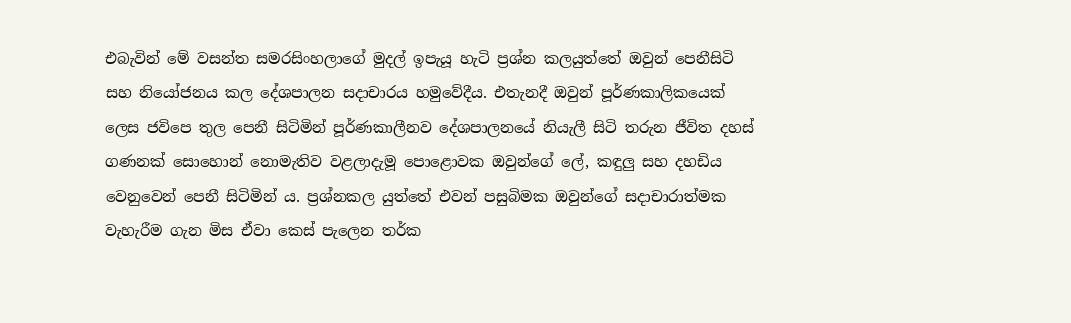එබැවින් මේ වසන්ත සමරසිංහලාගේ මුදල් ඉපැයූ හැටි ප්‍රශ්න කලයුත්තේ ඔවුන් පෙනීසිටි සහ නියෝජනය කල දේශපාලන සදාචාරය හමුවේදීය. එතැනදී ඔවුන් පූර්ණකාලිකයෙක් ලෙස ජවිපෙ තුල පෙනී සිටිමින් පූර්ණකාලීනව දේශපාලනයේ නියැලී සිටි තරුන ජීවිත දහස් ගණනක් සොහොන් නොමැතිව වළලාදැමූ පොළොවක ඔවුන්ගේ ලේ, කඳුලු සහ දහඩිය වෙනුවෙන් පෙනී සිටිමින්‍ ය. ප්‍රශ්නකල යුත්තේ එවන් පසුබිමක ඔවුන්ගේ සදාචාරාත්මක වැහැරීම ගැන මිස ඒවා කෙස් පැලෙන තර්ක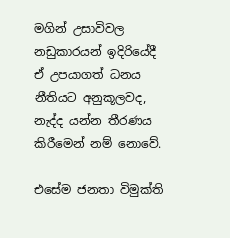මගින් උසාවිවල නඩුකාරයන් ඉදිරියේදී ඒ උපයාගත් ධනය නීතියට අනුකූලවද, නැද්ද යන්න තීරණය කිරීමෙන් නම් නොවේ.

එසේම ජනතා විමුක්ති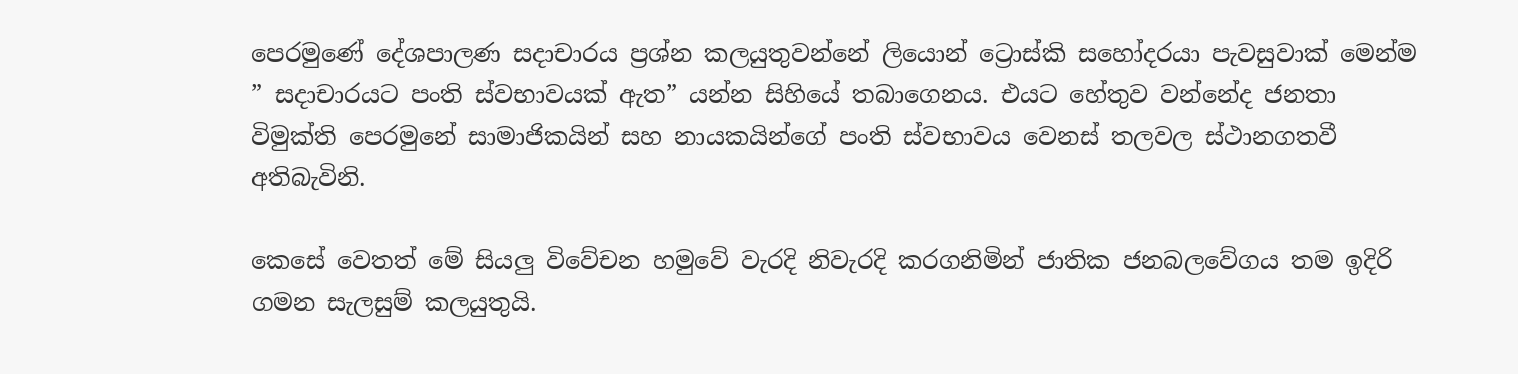පෙරමුණේ දේශපාලණ සදාචාරය ප්‍රශ්න කලයුතුවන්නේ ලියොන් ට්‍රොස්කි සහෝදරයා පැවසුවාක් මෙන්ම ” සදාචාරයට පංති ස්වභාවයක් ඇත” යන්න සිහියේ තබාගෙනය. එයට හේතුව වන්නේද ජනතා විමුක්ති පෙරමුනේ සාමාජිකයින් සහ නායකයින්ගේ පංති ස්වභාවය වෙනස් තලවල ස්ථානගතවී අතිබැවිනි.

කෙසේ වෙතත් මේ සියලු විවේචන හමුවේ වැරදි නිවැරදි කරගනිමින් ජාතික ජනබලවේගය තම ඉදිරි ගමන සැලසුම් කලයුතුයි.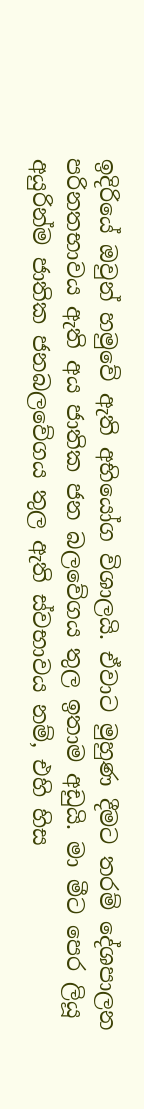ඉදිරියේ ඔවුන් හමුවේ ඇති අභියෝග විශාලයි. ඒවාට මුහුණ දීමට තරම් දේශපාලන පරිනතභාවය ඇති අය ජාතික ජන බලවේගය තුල ඉතාම අඩුයි. මා මීට පෙර ලියූ අයුරින්ම ජාතික ජනබලවේගය තුල ඇති ස්වභාවය නම්, එහි හිස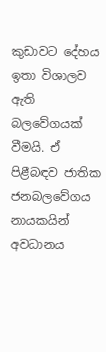කුඩාවට දේහය ඉතා විශාලව ඇති බලවේගයක් වීමයි. ඒ පිළීබඳව ජාතික ජනබලවේගය නායකයින් අවධානය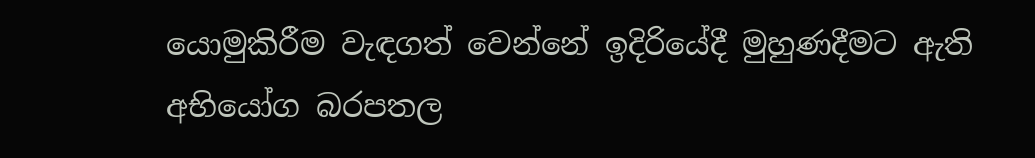යොමුකිරීම වැඳගත් වෙන්නේ ඉදිරියේදී මුහුණදීමට ඇති අභියෝග බරපතල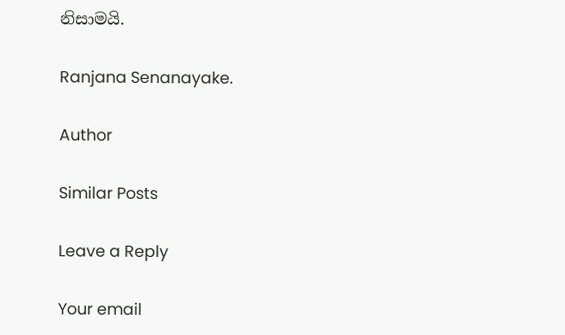නිසාමයි.

Ranjana Senanayake.

Author

Similar Posts

Leave a Reply

Your email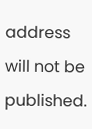address will not be published.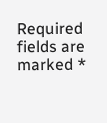Required fields are marked *